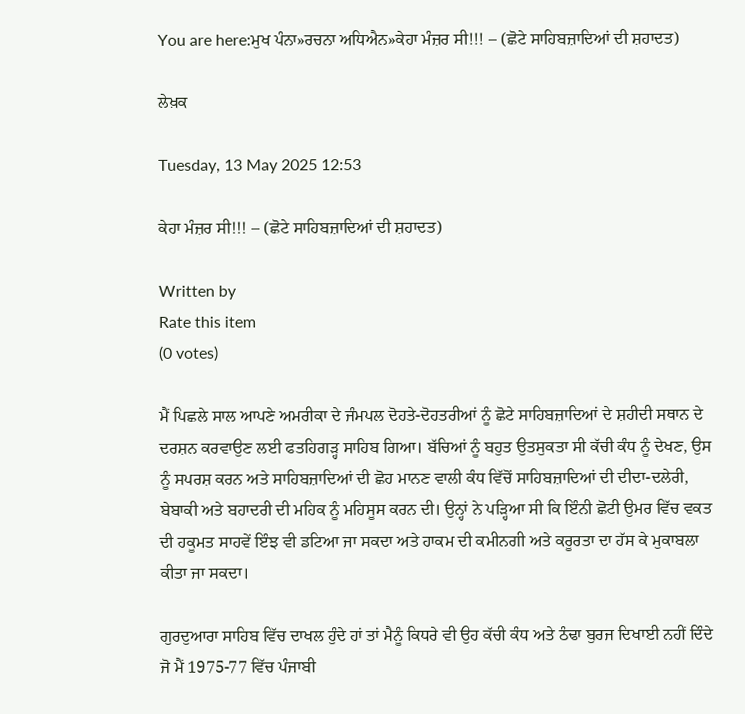You are here:ਮੁਖ ਪੰਨਾ»ਰਚਨਾ ਅਧਿਐਨ»ਕੇਹਾ ਮੰਜ਼ਰ ਸੀ!!! – (ਛੋਟੇ ਸਾਹਿਬਜ਼ਾਦਿਆਂ ਦੀ ਸ਼ਹਾਦਤ)

ਲੇਖ਼ਕ

Tuesday, 13 May 2025 12:53

ਕੇਹਾ ਮੰਜ਼ਰ ਸੀ!!! – (ਛੋਟੇ ਸਾਹਿਬਜ਼ਾਦਿਆਂ ਦੀ ਸ਼ਹਾਦਤ)

Written by
Rate this item
(0 votes)

ਮੈਂ ਪਿਛਲੇ ਸਾਲ ਆਪਣੇ ਅਮਰੀਕਾ ਦੇ ਜੰਮਪਲ ਦੋਹਤੇ-ਦੋਹਤਰੀਆਂ ਨੂੰ ਛੋਟੇ ਸਾਹਿਬਜ਼ਾਦਿਆਂ ਦੇ ਸ਼ਹੀਦੀ ਸਥਾਨ ਦੇ ਦਰਸ਼ਨ ਕਰਵਾਉਣ ਲਈ ਫਤਹਿਗੜ੍ਹ ਸਾਹਿਬ ਗਿਆ। ਬੱਚਿਆਂ ਨੂੰ ਬਹੁਤ ਉਤਸੁਕਤਾ ਸੀ ਕੱਚੀ ਕੰਧ ਨੂੰ ਦੇਖਣ, ਉਸ ਨੂੰ ਸਪਰਸ਼ ਕਰਨ ਅਤੇ ਸਾਹਿਬਜ਼ਾਦਿਆਂ ਦੀ ਛੋਹ ਮਾਨਣ ਵਾਲੀ ਕੰਧ ਵਿੱਚੋਂ ਸਾਹਿਬਜ਼ਾਦਿਆਂ ਦੀ ਦੀਦਾ-ਦਲੇਰੀ, ਬੇਬਾਕੀ ਅਤੇ ਬਹਾਦਰੀ ਦੀ ਮਹਿਕ ਨੂੰ ਮਹਿਸੂਸ ਕਰਨ ਦੀ। ਉਨ੍ਹਾਂ ਨੇ ਪੜ੍ਹਿਆ ਸੀ ਕਿ ਇੰਨੀ ਛੋਟੀ ਉਮਰ ਵਿੱਚ ਵਕਤ ਦੀ ਹਕੂਮਤ ਸਾਹਵੇਂ ਇੰਝ ਵੀ ਡਟਿਆ ਜਾ ਸਕਦਾ ਅਤੇ ਹਾਕਮ ਦੀ ਕਮੀਨਗੀ ਅਤੇ ਕਰੂਰਤਾ ਦਾ ਹੱਸ ਕੇ ਮੁਕਾਬਲਾ ਕੀਤਾ ਜਾ ਸਕਦਾ।

ਗੁਰਦੁਆਰਾ ਸਾਹਿਬ ਵਿੱਚ ਦਾਖਲ ਹੁੰਦੇ ਹਾਂ ਤਾਂ ਮੈਨੂੰ ਕਿਧਰੇ ਵੀ ਉਹ ਕੱਚੀ ਕੰਧ ਅਤੇ ਠੰਢਾ ਬੁਰਜ ਦਿਖਾਈ ਨਹੀਂ ਦਿੰਦੇ ਜੋ ਮੈਂ 1975-77 ਵਿੱਚ ਪੰਜਾਬੀ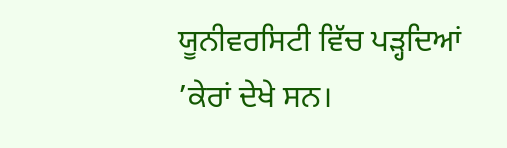ਯੂਨੀਵਰਸਿਟੀ ਵਿੱਚ ਪੜ੍ਹਦਿਆਂ ’ਕੇਰਾਂ ਦੇਖੇ ਸਨ।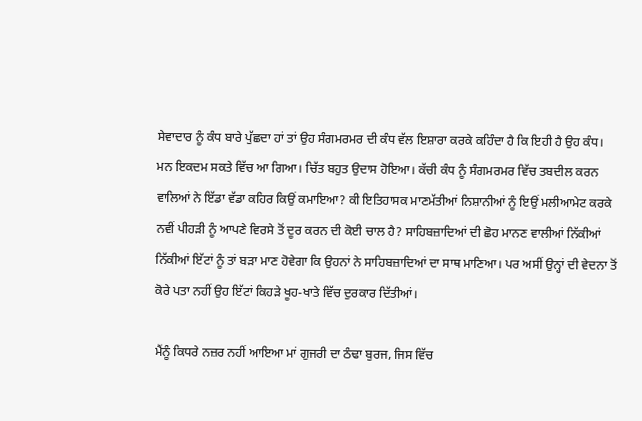ਸੇਵਾਦਾਰ ਨੂੰ ਕੰਧ ਬਾਰੇ ਪੁੱਛਦਾ ਹਾਂ ਤਾਂ ਉਹ ਸੰਗਮਰਮਰ ਦੀ ਕੰਧ ਵੱਲ ਇਸ਼ਾਰਾ ਕਰਕੇ ਕਹਿੰਦਾ ਹੈ ਕਿ ਇਹੀ ਹੈ ਉਹ ਕੰਧ। ਮਨ ਇਕਦਮ ਸਕਤੇ ਵਿੱਚ ਆ ਗਿਆ। ਚਿੱਤ ਬਹੁਤ ਉਦਾਸ ਹੋਇਆ। ਕੱਚੀ ਕੰਧ ਨੂੰ ਸੰਗਮਰਮਰ ਵਿੱਚ ਤਬਦੀਲ ਕਰਨ ਵਾਲਿਆਂ ਨੇ ਇੱਡਾ ਵੱਡਾ ਕਹਿਰ ਕਿਉਂ ਕਮਾਇਆ? ਕੀ ਇਤਿਹਾਸਕ ਮਾਣਮੱਤੀਆਂ ਨਿਸ਼ਾਨੀਆਂ ਨੂੰ ਇਉਂ ਮਲੀਆਮੇਟ ਕਰਕੇ ਨਵੀਂ ਪੀਹੜੀ ਨੂੰ ਆਪਣੇ ਵਿਰਸੇ ਤੋਂ ਦੂਰ ਕਰਨ ਦੀ ਕੋਈ ਚਾਲ ਹੈ? ਸਾਹਿਬਜ਼ਾਦਿਆਂ ਦੀ ਛੋਹ ਮਾਨਣ ਵਾਲੀਆਂ ਨਿੱਕੀਆਂ ਨਿੱਕੀਆਂ ਇੱਟਾਂ ਨੂੰ ਤਾਂ ਬੜਾ ਮਾਣ ਹੋਵੇਗਾ ਕਿ ਉਹਨਾਂ ਨੇ ਸਾਹਿਬਜ਼ਾਦਿਆਂ ਦਾ ਸਾਥ ਮਾਣਿਆ। ਪਰ ਅਸੀਂ ਉਨ੍ਹਾਂ ਦੀ ਵੇਦਨਾ ਤੋਂ ਕੋਰੇ ਪਤਾ ਨਹੀਂ ਉਹ ਇੱਟਾਂ ਕਿਹੜੇ ਖੂਹ-ਖਾਤੇ ਵਿੱਚ ਦੁਰਕਾਰ ਦਿੱਤੀਆਂ।

ਮੈਂਨੂੰ ਕਿਧਰੇ ਨਜ਼ਰ ਨਹੀਂ ਆਇਆ ਮਾਂ ਗੁਜਰੀ ਦਾ ਠੰਢਾ ਬੁਰਜ, ਜਿਸ ਵਿੱਚ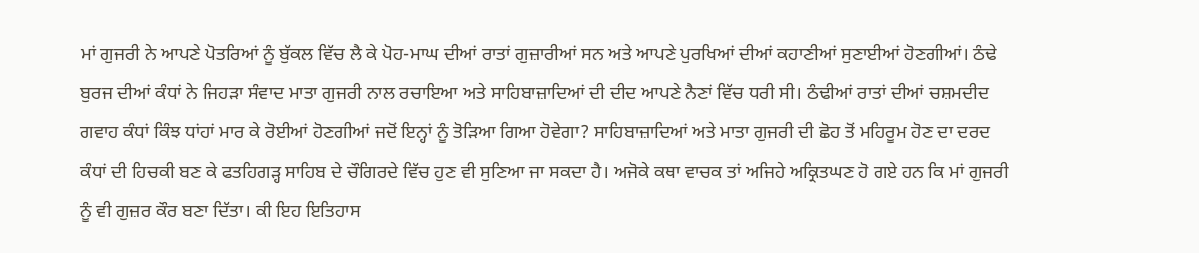ਮਾਂ ਗੁਜਰੀ ਨੇ ਆਪਣੇ ਪੋਤਰਿਆਂ ਨੂੰ ਬੁੱਕਲ ਵਿੱਚ ਲੈ ਕੇ ਪੋਹ-ਮਾਘ ਦੀਆਂ ਰਾਤਾਂ ਗੁਜ਼ਾਰੀਆਂ ਸਨ ਅਤੇ ਆਪਣੇ ਪੁਰਖਿਆਂ ਦੀਆਂ ਕਹਾਣੀਆਂ ਸੁਣਾਈਆਂ ਹੋਣਗੀਆਂ। ਠੰਢੇ ਬੁਰਜ ਦੀਆਂ ਕੰਧਾਂ ਨੇ ਜਿਹੜਾ ਸੰਵਾਦ ਮਾਤਾ ਗੁਜਰੀ ਨਾਲ ਰਚਾਇਆ ਅਤੇ ਸਾਹਿਬਾਜ਼ਾਦਿਆਂ ਦੀ ਦੀਦ ਆਪਣੇ ਨੈਣਾਂ ਵਿੱਚ ਧਰੀ ਸੀ। ਠੰਢੀਆਂ ਰਾਤਾਂ ਦੀਆਂ ਚਸ਼ਮਦੀਦ ਗਵਾਹ ਕੰਧਾਂ ਕਿੰਝ ਧਾਂਹਾਂ ਮਾਰ ਕੇ ਰੋਈਆਂ ਹੋਣਗੀਆਂ ਜਦੋਂ ਇਨ੍ਹਾਂ ਨੂੰ ਤੋੜਿਆ ਗਿਆ ਹੋਵੇਗਾ? ਸਾਹਿਬਾਜ਼ਾਦਿਆਂ ਅਤੇ ਮਾਤਾ ਗੁਜਰੀ ਦੀ ਛੋਹ ਤੋਂ ਮਹਿਰੂਮ ਹੋਣ ਦਾ ਦਰਦ ਕੰਧਾਂ ਦੀ ਹਿਚਕੀ ਬਣ ਕੇ ਫਤਹਿਗੜ੍ਹ ਸਾਹਿਬ ਦੇ ਚੌਗਿਰਦੇ ਵਿੱਚ ਹੁਣ ਵੀ ਸੁਣਿਆ ਜਾ ਸਕਦਾ ਹੈ। ਅਜੋਕੇ ਕਥਾ ਵਾਚਕ ਤਾਂ ਅਜਿਹੇ ਅਕ੍ਰਿਤਘਣ ਹੋ ਗਏ ਹਨ ਕਿ ਮਾਂ ਗੁਜਰੀ ਨੂੰ ਵੀ ਗੁਜ਼ਰ ਕੌਰ ਬਣਾ ਦਿੱਤਾ। ਕੀ ਇਹ ਇਤਿਹਾਸ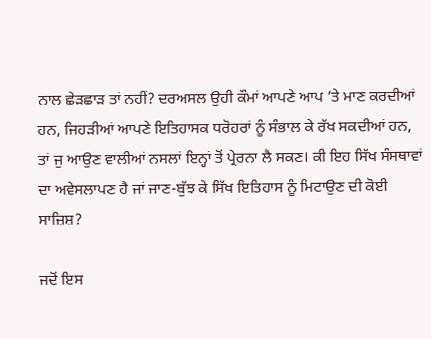ਨਾਲ ਛੇੜਛਾੜ ਤਾਂ ਨਹੀਂ? ਦਰਅਸਲ ਉਹੀ ਕੌਮਾਂ ਆਪਣੇ ਆਪ ’ਤੇ ਮਾਣ ਕਰਦੀਆਂ ਹਨ, ਜਿਹੜੀਆਂ ਆਪਣੇ ਇਤਿਹਾਸਕ ਧਰੋਹਰਾਂ ਨੂੰ ਸੰਭਾਲ ਕੇ ਰੱਖ ਸਕਦੀਆਂ ਹਨ, ਤਾਂ ਜੁ ਆਉਣ ਵਾਲੀਆਂ ਨਸਲਾਂ ਇਨ੍ਹਾਂ ਤੋਂ ਪ੍ਰੇਰਨਾ ਲੈ ਸਕਣ। ਕੀ ਇਹ ਸਿੱਖ ਸੰਸਥਾਵਾਂ ਦਾ ਅਵੇਸਲਾਪਣ ਹੈ ਜਾਂ ਜਾਣ-ਬੁੱਝ ਕੇ ਸਿੱਖ ਇਤਿਹਾਸ ਨੂੰ ਮਿਟਾਉਣ ਦੀ ਕੋਈ ਸਾਜ਼ਿਸ਼?

ਜਦੋਂ ਇਸ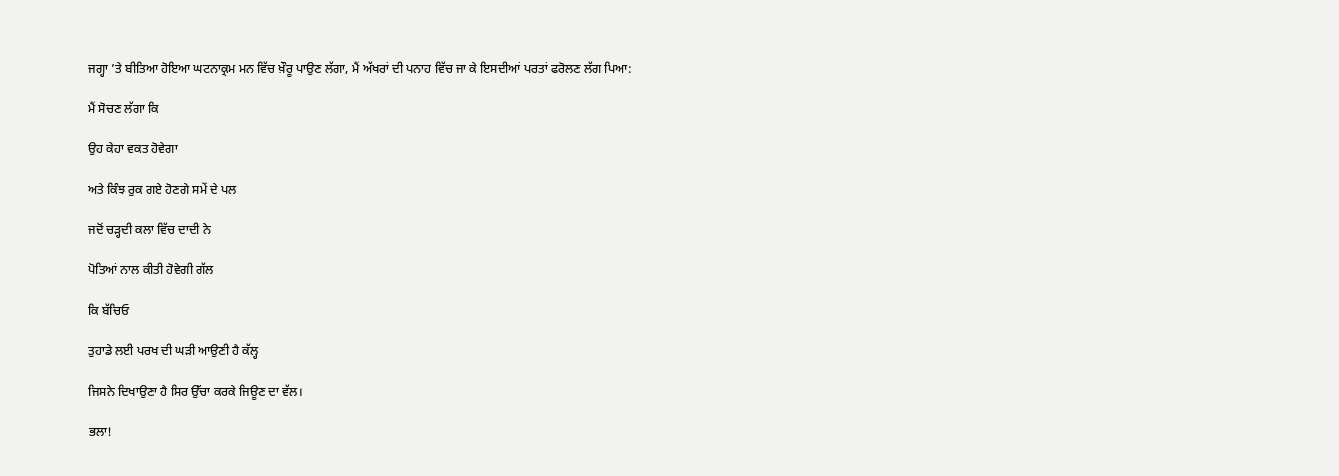ਜਗ੍ਹਾ ’ਤੇ ਬੀਤਿਆ ਹੋਇਆ ਘਟਨਾਕ੍ਰਮ ਮਨ ਵਿੱਚ ਖ਼ੌਰੂ ਪਾਉਣ ਲੱਗਾ, ਮੈਂ ਅੱਖਰਾਂ ਦੀ ਪਨਾਹ ਵਿੱਚ ਜਾ ਕੇ ਇਸਦੀਆਂ ਪਰਤਾਂ ਫਰੋਲਣ ਲੱਗ ਪਿਆ:

ਮੈਂ ਸੋਚਣ ਲੱਗਾ ਕਿ

ਉਹ ਕੇਹਾ ਵਕਤ ਹੋਵੇਗਾ

ਅਤੇ ਕਿੰਝ ਰੁਕ ਗਏ ਹੋਣਗੇ ਸਮੇਂ ਦੇ ਪਲ

ਜਦੋਂ ਚੜ੍ਹਦੀ ਕਲਾ ਵਿੱਚ ਦਾਦੀ ਨੇ

ਪੋਤਿਆਂ ਨਾਲ ਕੀਤੀ ਹੋਵੇਗੀ ਗੱਲ

ਕਿ ਬੱਚਿਓ

ਤੁਹਾਡੇ ਲਈ ਪਰਖ ਦੀ ਘੜੀ ਆਉਣੀ ਹੈ ਕੱਲ੍ਹ

ਜਿਸਨੇ ਦਿਖਾਉਣਾ ਹੈ ਸਿਰ ਉੱਚਾ ਕਰਕੇ ਜਿਊਣ ਦਾ ਵੱਲ।

ਭਲਾ!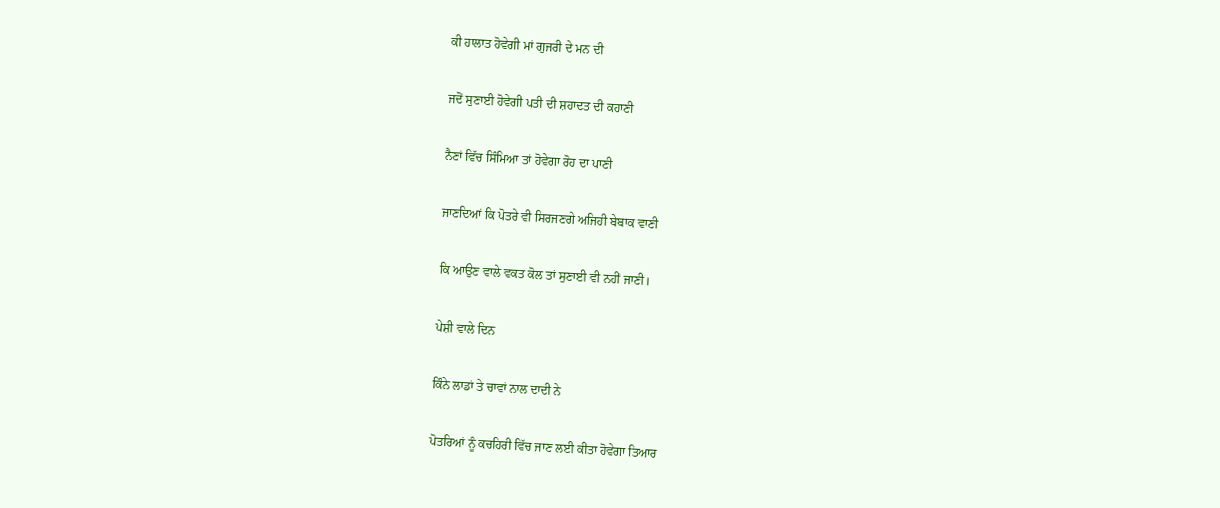ਕੀ ਹਾਲਾਤ ਹੋਵੇਗੀ ਮਾਂ ਗੁਜਰੀ ਦੇ ਮਨ ਦੀ

ਜਦੋਂ ਸੁਣਾਈ ਹੋਵੇਗੀ ਪਤੀ ਦੀ ਸ਼ਹਾਦਤ ਦੀ ਕਹਾਣੀ

ਨੈਣਾਂ ਵਿੱਚ ਸਿੰਮਿਆ ਤਾਂ ਹੋਵੇਗਾ ਰੋਹ ਦਾ ਪਾਣੀ

ਜਾਣਦਿਆਂ ਕਿ ਪੋਤਰੇ ਵੀ ਸਿਰਜਣਗੇ ਅਜਿਹੀ ਬੇਬਾਕ ਵਾਣੀ

ਕਿ ਆਉਣ ਵਾਲੇ ਵਕਤ ਕੋਲ ਤਾਂ ਸੁਣਾਈ ਵੀ ਨਹੀਂ ਜਾਣੀ।

ਪੇਸ਼ੀ ਵਾਲੇ ਦਿਨ

ਕਿੰਨੇ ਲਾਡਾਂ ਤੇ ਚਾਵਾਂ ਨਾਲ ਦਾਦੀ ਨੇ

ਪੋਤਰਿਆਂ ਨੂੰ ਕਚਹਿਰੀ ਵਿੱਚ ਜਾਣ ਲਈ ਕੀਤਾ ਹੋਵੇਗਾ ਤਿਆਰ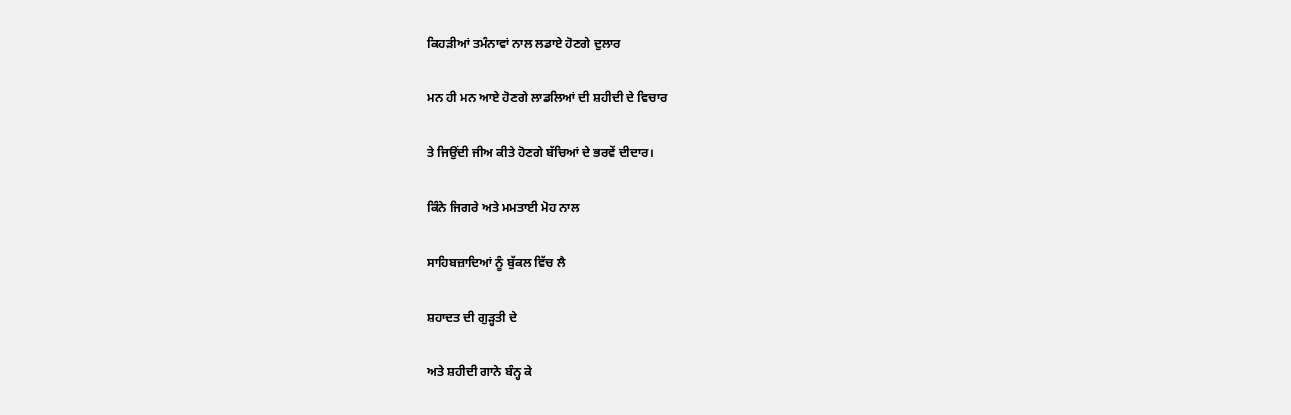ਕਿਹੜੀਆਂ ਤਮੰਨਾਵਾਂ ਨਾਲ ਲਡਾਏ ਹੋਣਗੇ ਦੁਲਾਰ

ਮਨ ਹੀ ਮਨ ਆਏ ਹੋਣਗੇ ਲਾਡਲਿਆਂ ਦੀ ਸ਼ਹੀਦੀ ਦੇ ਵਿਚਾਰ

ਤੇ ਜਿਉਂਦੀ ਜੀਅ ਕੀਤੇ ਹੋਣਗੇ ਬੱਚਿਆਂ ਦੇ ਭਰਵੇਂ ਦੀਦਾਰ।

ਕਿੰਨੇ ਜਿਗਰੇ ਅਤੇ ਮਮਤਾਈ ਮੋਹ ਨਾਲ

ਸਾਹਿਬਜ਼ਾਦਿਆਂ ਨੂੰ ਬੁੱਕਲ ਵਿੱਚ ਲੈ

ਸ਼ਹਾਦਤ ਦੀ ਗੁੜ੍ਹਤੀ ਦੇ

ਅਤੇ ਸ਼ਹੀਦੀ ਗਾਨੇ ਬੰਨ੍ਹ ਕੇ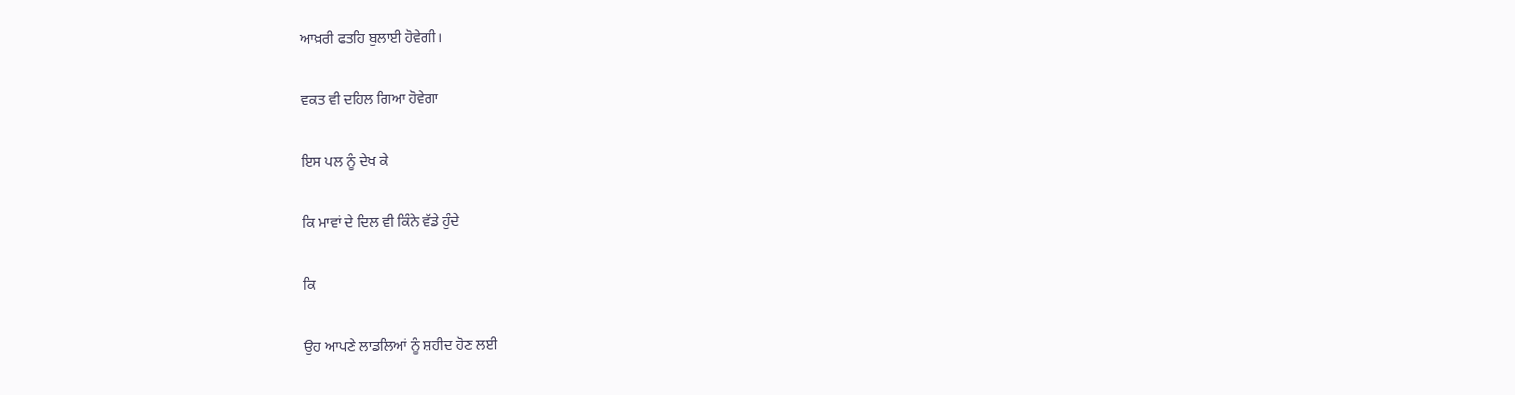ਆਖ਼ਰੀ ਫਤਹਿ ਬੁਲਾਈ ਹੋਵੇਗੀ।

ਵਕਤ ਵੀ ਦਹਿਲ ਗਿਆ ਹੋਵੇਗਾ

ਇਸ ਪਲ ਨੂੰ ਦੇਖ ਕੇ

ਕਿ ਮਾਵਾਂ ਦੇ ਦਿਲ ਵੀ ਕਿੰਨੇ ਵੱਡੇ ਹੁੰਦੇ

ਕਿ

ਉਹ ਆਪਣੇ ਲਾਡਲਿਆਂ ਨੂੰ ਸ਼ਹੀਦ ਹੋਣ ਲਈ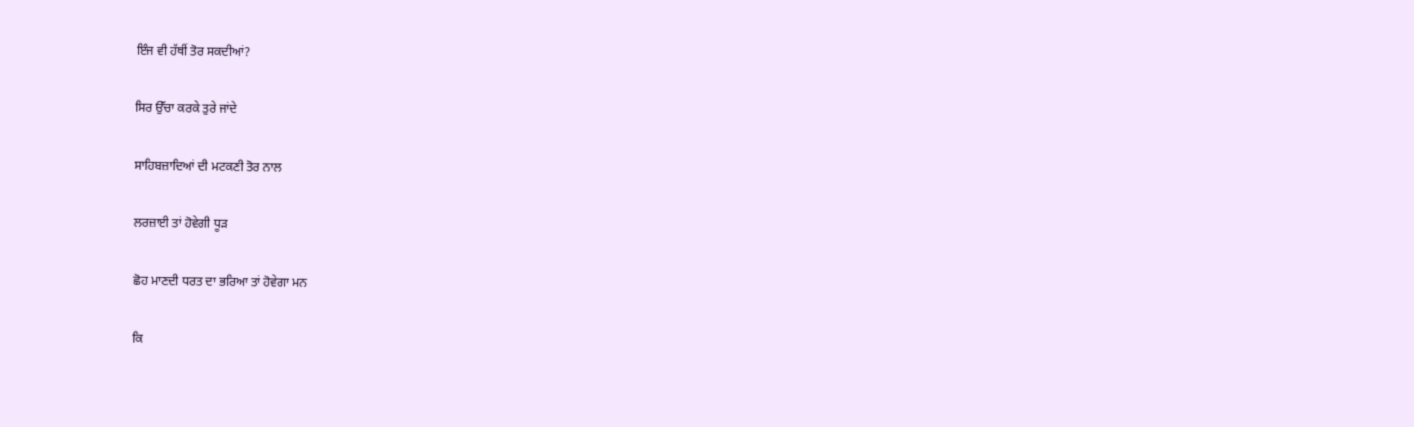ਇੰਜ ਵੀ ਹੱਥੀਂ ਤੋਰ ਸਕਦੀਆਂ?

ਸਿਰ ਉੱਚਾ ਕਰਕੇ ਤੁਰੇ ਜਾਂਦੇ

ਸਾਹਿਬਜ਼ਾਦਿਆਂ ਦੀ ਮਟਕਣੀ ਤੋਰ ਨਾਲ

ਲਰਜ਼ਾਈ ਤਾਂ ਹੋਵੇਗੀ ਧੂੜ

ਛੋਹ ਮਾਣਦੀ ਧਰਤ ਦਾ ਭਰਿਆ ਤਾਂ ਹੋਵੇਗਾ ਮਨ

ਕਿ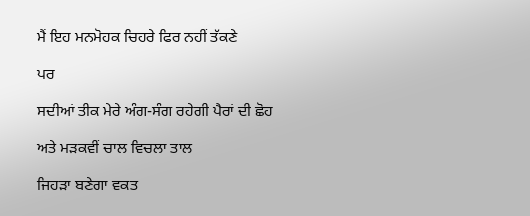ਮੈਂ ਇਹ ਮਨਮੋਹਕ ਚਿਹਰੇ ਫਿਰ ਨਹੀਂ ਤੱਕਣੇ

ਪਰ

ਸਦੀਆਂ ਤੀਕ ਮੇਰੇ ਅੰਗ-ਸੰਗ ਰਹੇਗੀ ਪੈਰਾਂ ਦੀ ਛੋਹ

ਅਤੇ ਮੜਕਵੀਂ ਚਾਲ ਵਿਚਲਾ ਤਾਲ

ਜਿਹੜਾ ਬਣੇਗਾ ਵਕਤ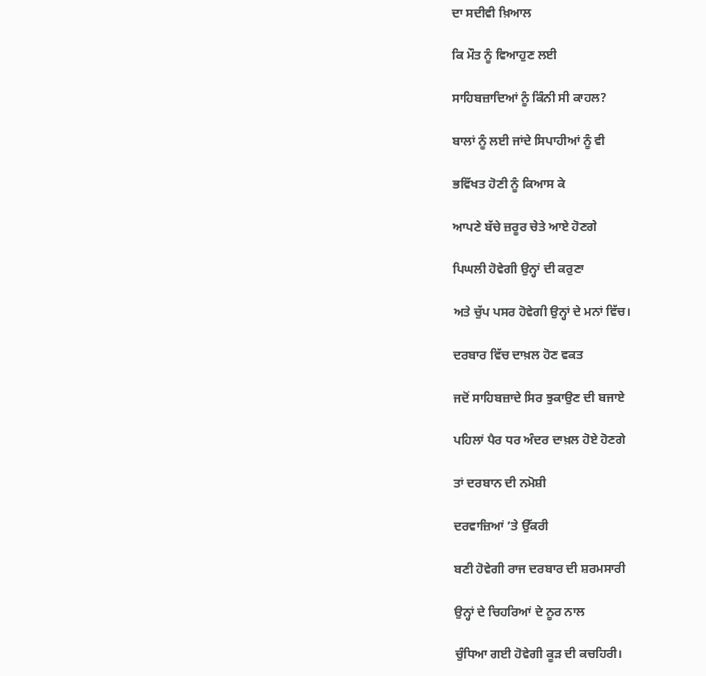ਦਾ ਸਦੀਵੀ ਖ਼ਿਆਲ

ਕਿ ਮੌਤ ਨੂੰ ਵਿਆਹੁਣ ਲਈ

ਸਾਹਿਬਜ਼ਾਦਿਆਂ ਨੂੰ ਕਿੰਨੀ ਸੀ ਕਾਹਲ?

ਬਾਲਾਂ ਨੂੰ ਲਈ ਜਾਂਦੇ ਸਿਪਾਹੀਆਂ ਨੂੰ ਵੀ

ਭਵਿੱਖਤ ਹੋਣੀ ਨੂੰ ਕਿਆਸ ਕੇ

ਆਪਣੇ ਬੱਚੇ ਜ਼ਰੂਰ ਚੇਤੇ ਆਏ ਹੋਣਗੇ

ਪਿਘਲੀ ਹੋਵੇਗੀ ਉਨ੍ਹਾਂ ਦੀ ਕਰੁਣਾ

ਅਤੇ ਚੁੱਪ ਪਸਰ ਹੋਵੇਗੀ ਉਨ੍ਹਾਂ ਦੇ ਮਨਾਂ ਵਿੱਚ।

ਦਰਬਾਰ ਵਿੱਚ ਦਾਖ਼ਲ ਹੋਣ ਵਕਤ

ਜਦੋਂ ਸਾਹਿਬਜ਼ਾਦੇ ਸਿਰ ਝੁਕਾਉਣ ਦੀ ਬਜਾਏ

ਪਹਿਲਾਂ ਪੈਰ ਧਰ ਅੰਦਰ ਦਾਖ਼ਲ ਹੋਏ ਹੋਣਗੇ

ਤਾਂ ਦਰਬਾਨ ਦੀ ਨਮੋਸ਼ੀ

ਦਰਵਾਜ਼ਿਆਂ ’ਤੇ ਉੱਕਰੀ

ਬਣੀ ਹੋਵੇਗੀ ਰਾਜ ਦਰਬਾਰ ਦੀ ਸ਼ਰਮਸਾਰੀ

ਉਨ੍ਹਾਂ ਦੇ ਚਿਹਰਿਆਂ ਦੇ ਨੂਰ ਨਾਲ

ਚੁੰਧਿਆ ਗਈ ਹੋਵੇਗੀ ਕੂੜ ਦੀ ਕਚਹਿਰੀ।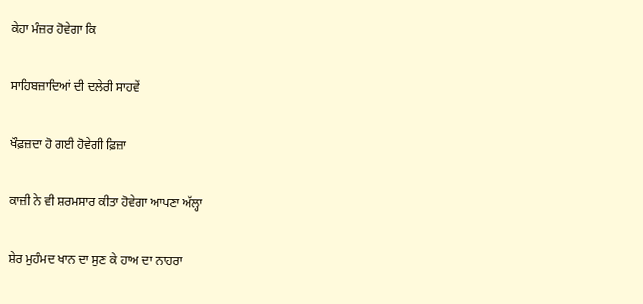ਕੇਹਾ ਮੰਜ਼ਰ ਹੋਵੇਗਾ ਕਿ

ਸਾਹਿਬਜ਼ਾਦਿਆਂ ਦੀ ਦਲੇਰੀ ਸਾਹਵੇਂ

ਖੌਫ਼ਜ਼ਦਾ ਹੋ ਗਈ ਹੋਵੇਗੀ ਫ਼ਿਜ਼ਾ

ਕਾਜ਼ੀ ਨੇ ਵੀ ਸ਼ਰਮਸਾਰ ਕੀਤਾ ਹੋਵੇਗਾ ਆਪਣਾ ਅੱਲ੍ਹਾ

ਸ਼ੇਰ ਮੁਹੰਮਦ ਖਾਨ ਦਾ ਸੁਣ ਕੇ ਹਾਅ ਦਾ ਨਾਹਰਾ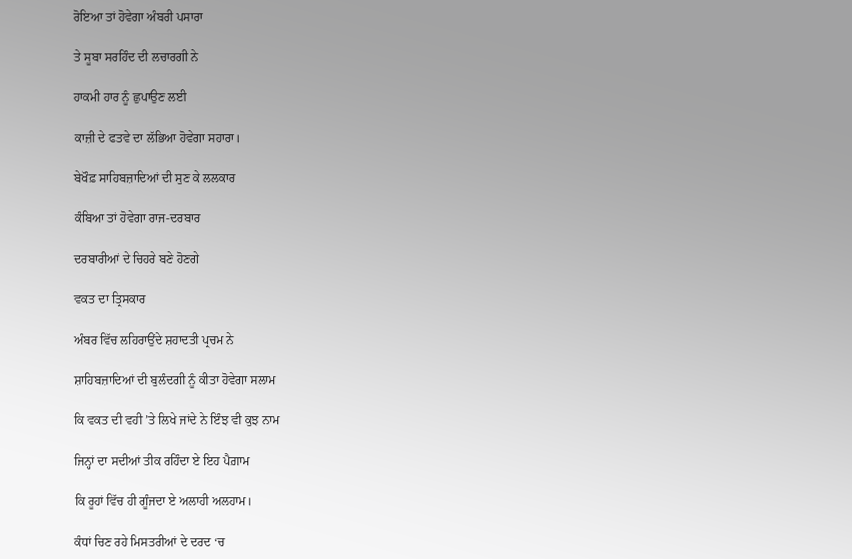ਰੋਇਆ ਤਾਂ ਹੋਵੇਗਾ ਅੰਬਰੀ ਪਸਾਰਾ

ਤੇ ਸੂਬਾ ਸਰਹਿੰਦ ਦੀ ਲਚਾਰਗੀ ਨੇ

ਹਾਕਮੀ ਹਾਰ ਨੂੰ ਛੁਪਾਉਣ ਲਈ

ਕਾਜ਼ੀ ਦੇ ਫਤਵੇ ਦਾ ਲੱਭਿਆ ਹੋਵੇਗਾ ਸਹਾਰਾ।

ਬੇਖੌਫ਼ ਸਾਹਿਬਜ਼ਾਦਿਆਂ ਦੀ ਸੁਣ ਕੇ ਲਲਕਾਰ

ਕੰਬਿਆ ਤਾਂ ਹੋਵੇਗਾ ਰਾਜ-ਦਰਬਾਰ

ਦਰਬਾਰੀਆਂ ਦੇ ਚਿਹਰੇ ਬਣੇ ਹੋਣਗੇ

ਵਕਤ ਦਾ ਤ੍ਰਿਸਕਾਰ

ਅੰਬਰ ਵਿੱਚ ਲਹਿਰਾਉਂਦੇ ਸ਼ਹਾਦਤੀ ਪ੍ਰਚਮ ਨੇ

ਸ਼ਾਹਿਬਜ਼ਾਦਿਆਂ ਦੀ ਬੁਲੰਦਗੀ ਨੂੰ ਕੀਤਾ ਹੋਵੇਗਾ ਸਲਾਮ

ਕਿ ਵਕਤ ਦੀ ਵਹੀ ’ਤੇ ਲਿਖੇ ਜਾਂਦੇ ਨੇ ਇੰਝ ਵੀ ਕੁਝ ਨਾਮ

ਜਿਨ੍ਹਾਂ ਦਾ ਸਦੀਆਂ ਤੀਕ ਰਹਿੰਦਾ ਏ ਇਹ ਪੈਗ਼ਾਮ

ਕਿ ਰੂਹਾਂ ਵਿੱਚ ਹੀ ਗੂੰਜਦਾ ਏ ਅਲਾਹੀ ਅਲਹਾਮ।

ਕੰਧਾਂ ਚਿਣ ਰਹੇ ਮਿਸਤਰੀਆਂ ਦੇ ਦਰਦ ‘ਚ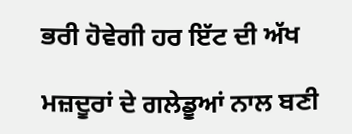ਭਰੀ ਹੋਵੇਗੀ ਹਰ ਇੱਟ ਦੀ ਅੱਖ

ਮਜ਼ਦੂਰਾਂ ਦੇ ਗਲੇਡੂਆਂ ਨਾਲ ਬਣੀ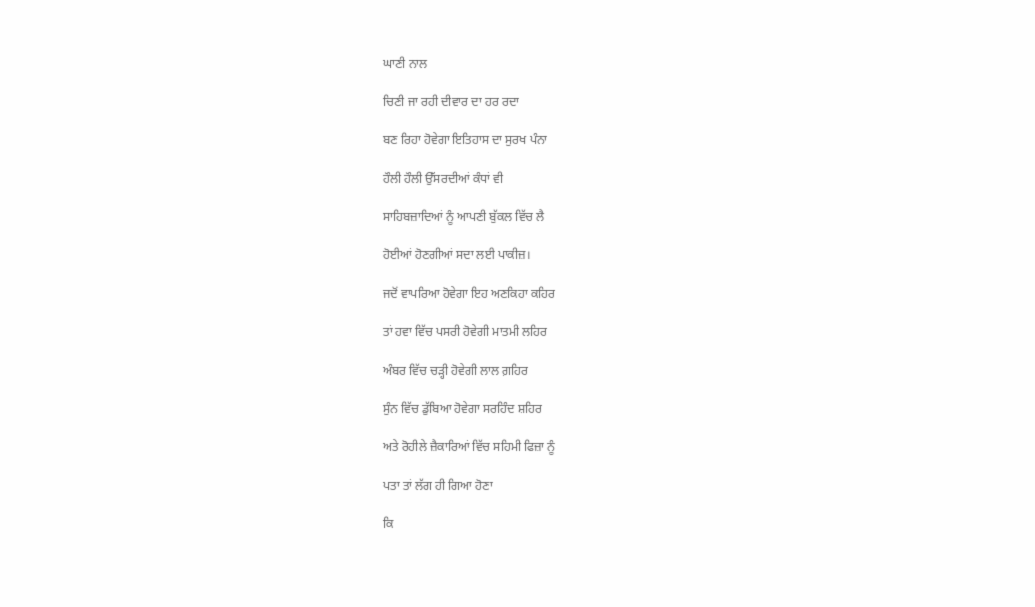ਘਾਣੀ ਨਾਲ

ਚਿਣੀ ਜਾ ਰਹੀ ਦੀਵਾਰ ਦਾ ਹਰ ਰਦਾ

ਬਣ ਰਿਹਾ ਹੋਵੇਗਾ ਇਤਿਹਾਸ ਦਾ ਸੁਰਖ ਪੰਨਾ

ਹੌਲੀ ਹੌਲੀ ਉੱਸਰਦੀਆਂ ਕੰਧਾਂ ਵੀ

ਸਾਹਿਬਜ਼ਾਦਿਆਂ ਨੂੰ ਆਪਣੀ ਬੁੱਕਲ ਵਿੱਚ ਲੈ

ਹੋਈਆਂ ਹੋਣਗੀਆਂ ਸਦਾ ਲਈ ਪਾਕੀਜ਼।

ਜਦੋਂ ਵਾਪਰਿਆ ਹੋਵੇਗਾ ਇਹ ਅਣਕਿਹਾ ਕਹਿਰ

ਤਾਂ ਹਵਾ ਵਿੱਚ ਪਸਰੀ ਹੋਵੇਗੀ ਮਾਤਮੀ ਲਹਿਰ

ਅੰਬਰ ਵਿੱਚ ਚੜ੍ਹੀ ਹੋਵੇਗੀ ਲਾਲ ਗ਼ਹਿਰ

ਸੁੰਨ ਵਿੱਚ ਡੁੱਬਿਆ ਹੋਵੇਗਾ ਸਰਹਿੰਦ ਸ਼ਹਿਰ

ਅਤੇ ਰੋਹੀਲੇ ਜ਼ੈਕਾਰਿਆਂ ਵਿੱਚ ਸਹਿਮੀ ਫਿਜ਼ਾ ਨੂੰ

ਪਤਾ ਤਾਂ ਲੱਗ ਹੀ ਗਿਆ ਹੋਣਾ

ਕਿ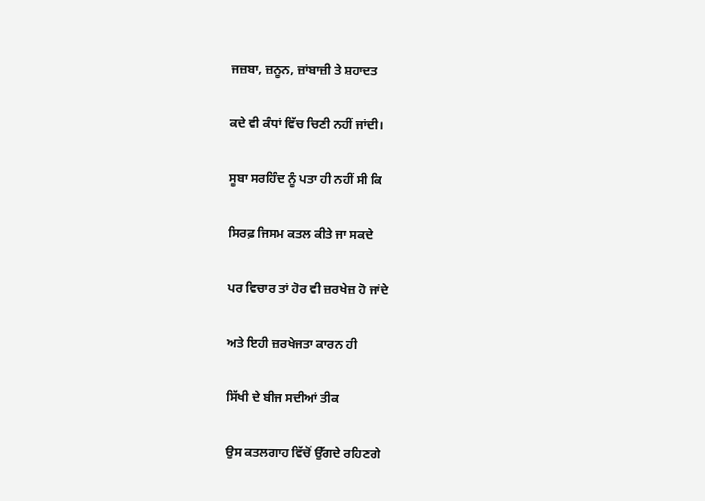ਜਜ਼ਬਾ, ਜ਼ਨੂਨ, ਜ਼ਾਂਬਾਜ਼ੀ ਤੇ ਸ਼ਹਾਦਤ

ਕਦੇ ਵੀ ਕੰਧਾਂ ਵਿੱਚ ਚਿਣੀ ਨਹੀਂ ਜਾਂਦੀ।

ਸੂਬਾ ਸਰਹਿੰਦ ਨੂੰ ਪਤਾ ਹੀ ਨਹੀਂ ਸੀ ਕਿ

ਸਿਰਫ਼ ਜਿਸਮ ਕਤਲ ਕੀਤੇ ਜਾ ਸਕਦੇ

ਪਰ ਵਿਚਾਰ ਤਾਂ ਹੋਰ ਵੀ ਜ਼ਰਖੇਜ਼ ਹੋ ਜਾਂਦੇ

ਅਤੇ ਇਹੀ ਜ਼ਰਖੇਜਤਾ ਕਾਰਨ ਹੀ

ਸਿੱਖੀ ਦੇ ਬੀਜ ਸਦੀਆਂ ਤੀਕ

ਉਸ ਕਤਲਗਾਹ ਵਿੱਚੋਂ ਉੱਗਦੇ ਰਹਿਣਗੇ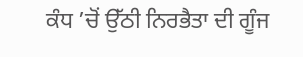ਕੰਧ ’ਚੋਂ ਉੱਠੀ ਨਿਰਭੈਤਾ ਦੀ ਗੂੰਜ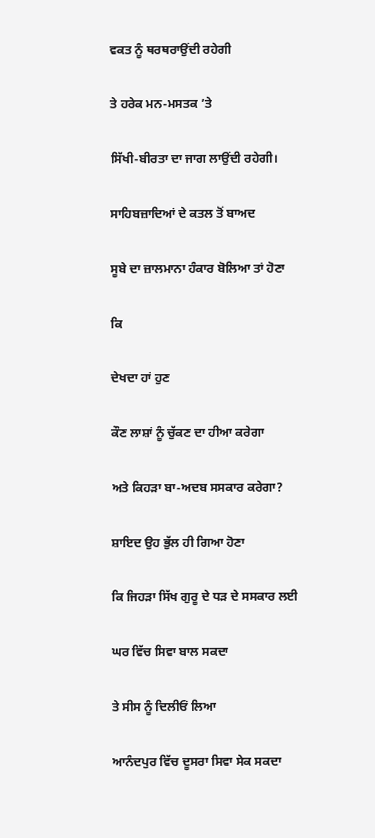ਵਕਤ ਨੂੰ ਥਰਥਰਾਉਂਦੀ ਰਹੇਗੀ

ਤੇ ਹਰੇਕ ਮਨ-ਮਸਤਕ ’ਤੇ

ਸਿੱਖੀ-ਬੀਰਤਾ ਦਾ ਜਾਗ ਲਾਉਂਦੀ ਰਹੇਗੀ।

ਸਾਹਿਬਜ਼ਾਦਿਆਂ ਦੇ ਕਤਲ ਤੋਂ ਬਾਅਦ

ਸੂਬੇ ਦਾ ਜ਼ਾਲਮਾਨਾ ਹੰਕਾਰ ਬੋਲਿਆ ਤਾਂ ਹੋਣਾ

ਕਿ

ਦੇਖਦਾ ਹਾਂ ਹੁਣ

ਕੌਣ ਲਾਸ਼ਾਂ ਨੂੰ ਚੁੱਕਣ ਦਾ ਹੀਆ ਕਰੇਗਾ

ਅਤੇ ਕਿਹੜਾ ਬਾ-ਅਦਬ ਸਸਕਾਰ ਕਰੇਗਾ?

ਸ਼ਾਇਦ ਉਹ ਭੁੱਲ ਹੀ ਗਿਆ ਹੋਣਾ

ਕਿ ਜਿਹੜਾ ਸਿੱਖ ਗੁਰੂ ਦੇ ਧੜ ਦੇ ਸਸਕਾਰ ਲਈ

ਘਰ ਵਿੱਚ ਸਿਵਾ ਬਾਲ ਸਕਦਾ

ਤੇ ਸੀਸ ਨੂੰ ਦਿਲੀਓਂ ਲਿਆ

ਆਨੰਦਪੁਰ ਵਿੱਚ ਦੂਸਰਾ ਸਿਵਾ ਸੇਕ ਸਕਦਾ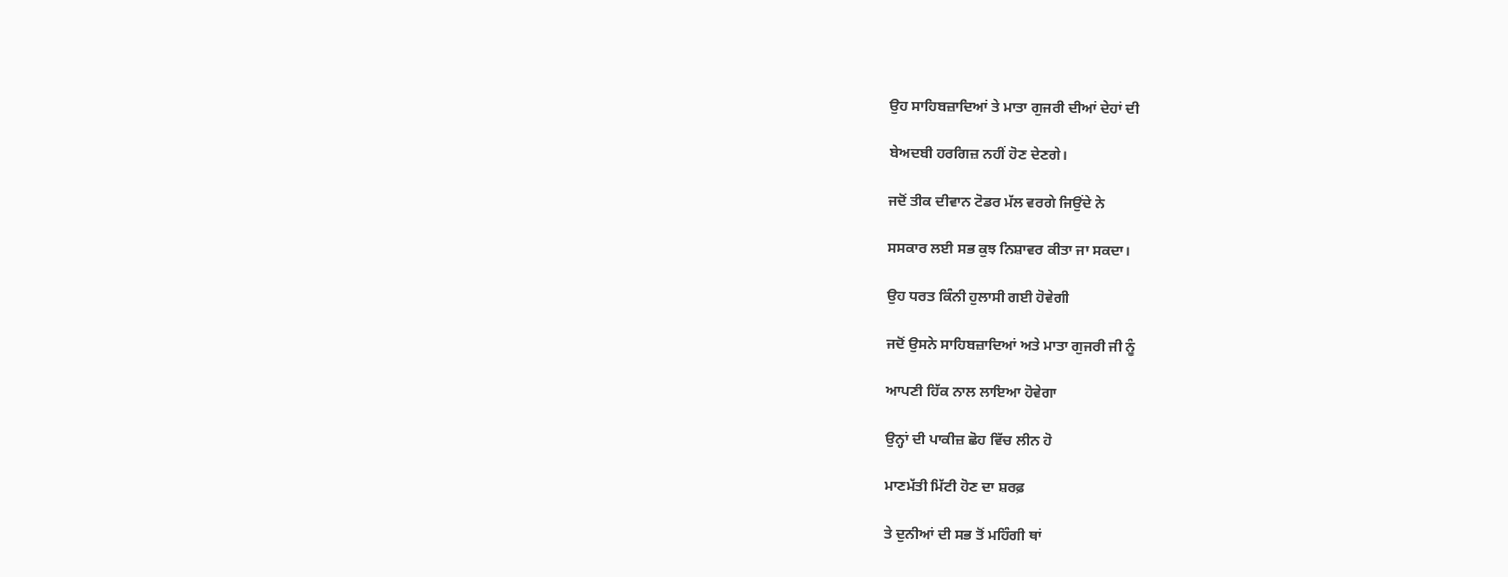ਉਹ ਸਾਹਿਬਜ਼ਾਦਿਆਂ ਤੇ ਮਾਤਾ ਗੁਜਰੀ ਦੀਆਂ ਦੇਹਾਂ ਦੀ

ਬੇਅਦਬੀ ਹਰਗਿਜ਼ ਨਹੀਂ ਹੋਣ ਦੇਣਗੇ।

ਜਦੋਂ ਤੀਕ ਦੀਵਾਨ ਟੋਡਰ ਮੱਲ ਵਰਗੇ ਜਿਉਂਦੇ ਨੇ

ਸਸਕਾਰ ਲਈ ਸਭ ਕੁਝ ਨਿਸ਼ਾਵਰ ਕੀਤਾ ਜਾ ਸਕਦਾ।

ਉਹ ਧਰਤ ਕਿੰਨੀ ਹੁਲਾਸੀ ਗਈ ਹੋਵੇਗੀ

ਜਦੋਂ ਉਸਨੇ ਸਾਹਿਬਜ਼ਾਦਿਆਂ ਅਤੇ ਮਾਤਾ ਗੁਜਰੀ ਜੀ ਨੂੰ

ਆਪਣੀ ਹਿੱਕ ਨਾਲ ਲਾਇਆ ਹੋਵੇਗਾ

ਉਨ੍ਹਾਂ ਦੀ ਪਾਕੀਜ਼ ਛੋਹ ਵਿੱਚ ਲੀਨ ਹੋ

ਮਾਣਮੱਤੀ ਮਿੱਟੀ ਹੋਣ ਦਾ ਸ਼ਰਫ਼

ਤੇ ਦੁਨੀਆਂ ਦੀ ਸਭ ਤੋਂ ਮਹਿੰਗੀ ਥਾਂ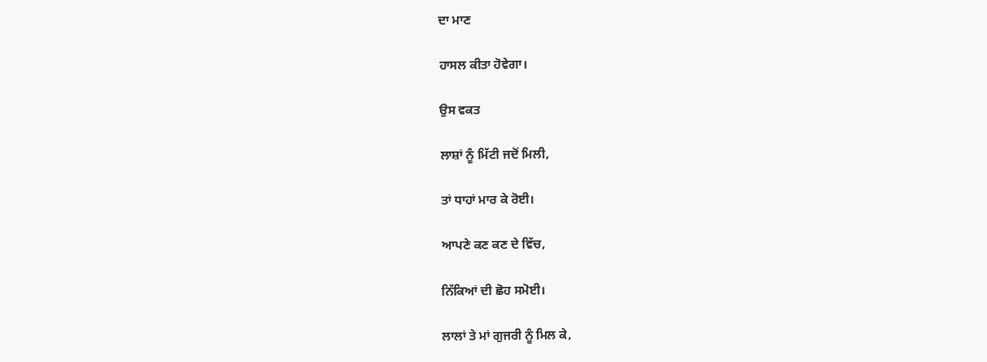ਦਾ ਮਾਣ

ਹਾਸਲ ਕੀਤਾ ਹੋਵੇਗਾ।

ਉਸ ਵਕਤ

ਲਾਸ਼ਾਂ ਨੂੰ ਮਿੱਟੀ ਜਦੋਂ ਮਿਲੀ,

ਤਾਂ ਧਾਹਾਂ ਮਾਰ ਕੇ ਰੋਈ।

ਆਪਣੇ ਕਣ ਕਣ ਦੇ ਵਿੱਚ,

ਨਿੱਕਿਆਂ ਦੀ ਛੋਹ ਸਮੋਈ।

ਲਾਲਾਂ ਤੇ ਮਾਂ ਗੁਜਰੀ ਨੂੰ ਮਿਲ ਕੇ,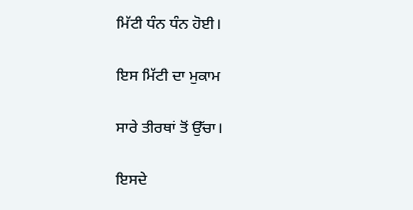ਮਿੱਟੀ ਧੰਨ ਧੰਨ ਹੋਈ।

ਇਸ ਮਿੱਟੀ ਦਾ ਮੁਕਾਮ

ਸਾਰੇ ਤੀਰਥਾਂ ਤੋਂ ਉੱਚਾ।

ਇਸਦੇ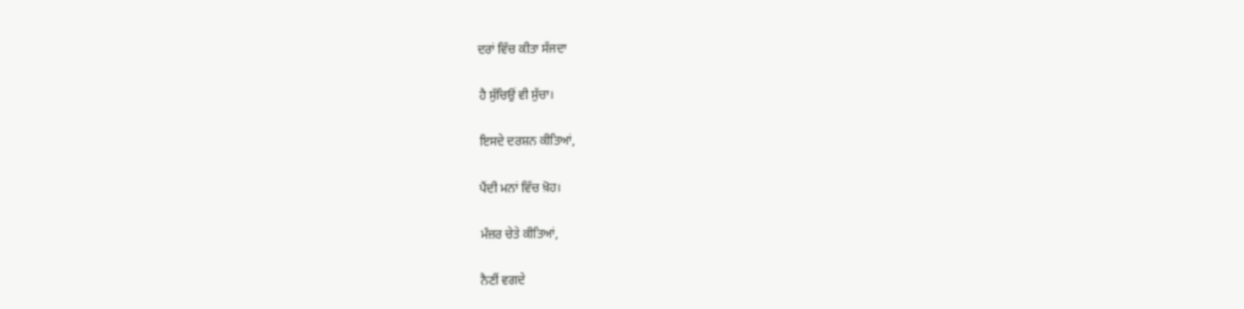ਦਰਾਂ ਵਿੱਚ ਕੀਤਾ ਸੱਜਦਾ

ਹੈ ਸੁੱਚਿਉਂ ਵੀ ਸੁੱਚਾ।

ਇਸਦੇ ਦਰਸ਼ਨ ਕੀਤਿਆਂ,

ਪੈਂਦੀ ਮਨਾਂ ਵਿੱਚ ਖ਼ੋਹ।

ਮੰਜ਼ਰ ਚੇਤੇ ਕੀਤਿਆਂ,

ਨੈਣੀਂ ਵਗਦੇ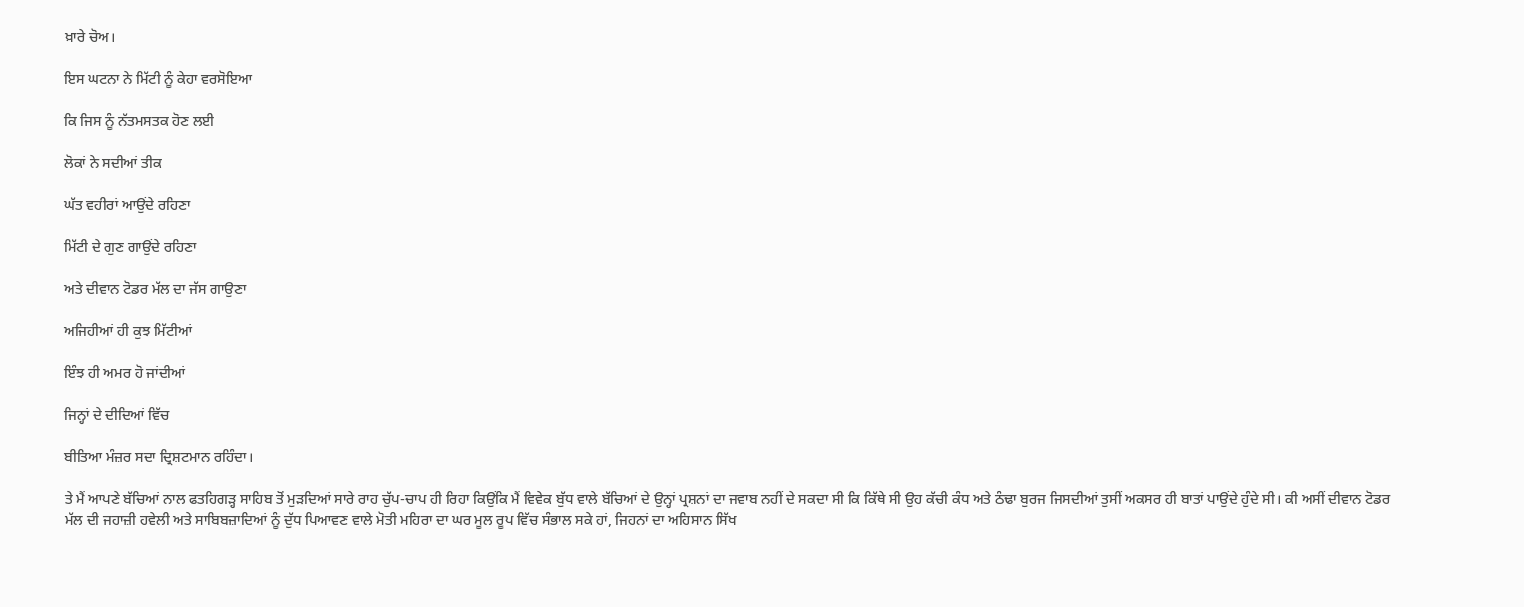ਖ਼ਾਰੇ ਚੋਅ।

ਇਸ ਘਟਨਾ ਨੇ ਮਿੱਟੀ ਨੂੰ ਕੇਹਾ ਵਰਸੋਇਆ

ਕਿ ਜਿਸ ਨੂੰ ਨੱਤਮਸਤਕ ਹੋਣ ਲਈ

ਲੋਕਾਂ ਨੇ ਸਦੀਆਂ ਤੀਕ

ਘੱਤ ਵਹੀਰਾਂ ਆਉਂਦੇ ਰਹਿਣਾ

ਮਿੱਟੀ ਦੇ ਗੁਣ ਗਾਉਂਦੇ ਰਹਿਣਾ

ਅਤੇ ਦੀਵਾਨ ਟੋਡਰ ਮੱਲ ਦਾ ਜੱਸ ਗਾਉਣਾ

ਅਜਿਹੀਆਂ ਹੀ ਕੁਝ ਮਿੱਟੀਆਂ

ਇੰਝ ਹੀ ਅਮਰ ਹੋ ਜਾਂਦੀਆਂ

ਜਿਨ੍ਹਾਂ ਦੇ ਦੀਦਿਆਂ ਵਿੱਚ

ਬੀਤਿਆ ਮੰਜ਼ਰ ਸਦਾ ਦ੍ਰਿਸ਼ਟਮਾਨ ਰਹਿੰਦਾ।

ਤੇ ਮੈਂ ਆਪਣੇ ਬੱਚਿਆਂ ਨਾਲ ਫਤਹਿਗੜ੍ਹ ਸਾਹਿਬ ਤੋਂ ਮੁੜਦਿਆਂ ਸਾਰੇ ਰਾਹ ਚੁੱਪ-ਚਾਪ ਹੀ ਰਿਹਾ ਕਿਉਂਕਿ ਮੈਂ ਵਿਵੇਕ ਬੁੱਧ ਵਾਲੇ ਬੱਚਿਆਂ ਦੇ ਉਨ੍ਹਾਂ ਪ੍ਰਸ਼ਨਾਂ ਦਾ ਜਵਾਬ ਨਹੀਂ ਦੇ ਸਕਦਾ ਸੀ ਕਿ ਕਿੱਥੇ ਸੀ ਉਹ ਕੱਚੀ ਕੰਧ ਅਤੇ ਠੰਢਾ ਬੁਰਜ ਜਿਸਦੀਆਂ ਤੁਸੀਂ ਅਕਸਰ ਹੀ ਬਾਤਾਂ ਪਾਉਂਦੇ ਹੁੰਦੇ ਸੀ। ਕੀ ਅਸੀਂ ਦੀਵਾਨ ਟੋਡਰ ਮੱਲ ਦੀ ਜਹਾਜ਼ੀ ਹਵੇਲੀ ਅਤੇ ਸਾਬਿਬਜ਼ਾਦਿਆਂ ਨੂੰ ਦੁੱਧ ਪਿਆਵਣ ਵਾਲੇ ਮੋਤੀ ਮਹਿਰਾ ਦਾ ਘਰ ਮੂਲ ਰੂਪ ਵਿੱਚ ਸੰਭਾਲ ਸਕੇ ਹਾਂ, ਜਿਹਨਾਂ ਦਾ ਅਹਿਸਾਨ ਸਿੱਖ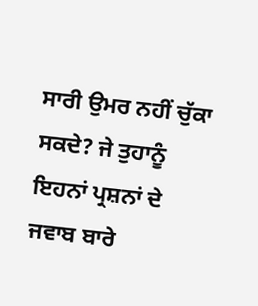ਸਾਰੀ ਉਮਰ ਨਹੀਂ ਚੁੱਕਾ ਸਕਦੇ? ਜੇ ਤੁਹਾਨੂੰ ਇਹਨਾਂ ਪ੍ਰਸ਼ਨਾਂ ਦੇ ਜਵਾਬ ਬਾਰੇ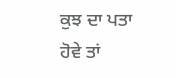ਕੁਝ ਦਾ ਪਤਾ ਹੋਵੇ ਤਾਂ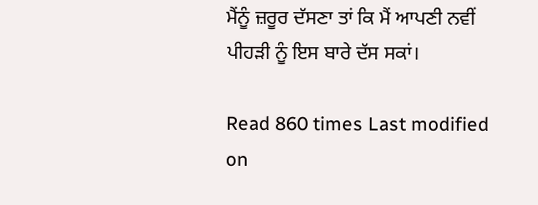ਮੈਂਨੂੰ ਜ਼ਰੂਰ ਦੱਸਣਾ ਤਾਂ ਕਿ ਮੈਂ ਆਪਣੀ ਨਵੀਂ ਪੀਹੜੀ ਨੂੰ ਇਸ ਬਾਰੇ ਦੱਸ ਸਕਾਂ।

Read 860 times Last modified on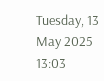Tuesday, 13 May 2025 13:03